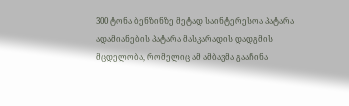300 ტონა ბენზინზე მეტად საინტერესოა პატარა ადამიანების პატარა მასკარადის დადგმის მცდელობა, რომელიც ამ ამბავმა გააჩინა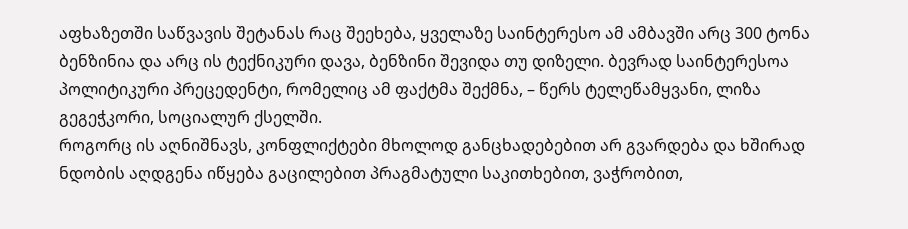აფხაზეთში საწვავის შეტანას რაც შეეხება, ყველაზე საინტერესო ამ ამბავში არც 300 ტონა ბენზინია და არც ის ტექნიკური დავა, ბენზინი შევიდა თუ დიზელი. ბევრად საინტერესოა პოლიტიკური პრეცედენტი, რომელიც ამ ფაქტმა შექმნა, – წერს ტელეწამყვანი, ლიზა გეგეჭკორი, სოციალურ ქსელში.
როგორც ის აღნიშნავს, კონფლიქტები მხოლოდ განცხადებებით არ გვარდება და ხშირად ნდობის აღდგენა იწყება გაცილებით პრაგმატული საკითხებით, ვაჭრობით,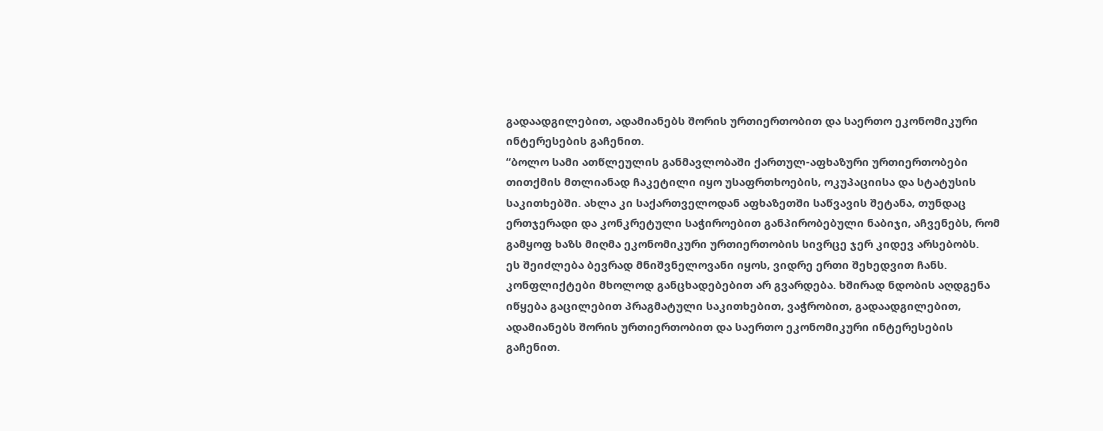გადაადგილებით, ადამიანებს შორის ურთიერთობით და საერთო ეკონომიკური ინტერესების გაჩენით.
“ბოლო სამი ათწლეულის განმავლობაში ქართულ-აფხაზური ურთიერთობები თითქმის მთლიანად ჩაკეტილი იყო უსაფრთხოების, ოკუპაციისა და სტატუსის საკითხებში. ახლა კი საქართველოდან აფხაზეთში საწვავის შეტანა, თუნდაც ერთჯერადი და კონკრეტული საჭიროებით განპირობებული ნაბიჯი, აჩვენებს, რომ გამყოფ ხაზს მიღმა ეკონომიკური ურთიერთობის სივრცე ჯერ კიდევ არსებობს.
ეს შეიძლება ბევრად მნიშვნელოვანი იყოს, ვიდრე ერთი შეხედვით ჩანს.
კონფლიქტები მხოლოდ განცხადებებით არ გვარდება. ხშირად ნდობის აღდგენა იწყება გაცილებით პრაგმატული საკითხებით, ვაჭრობით, გადაადგილებით, ადამიანებს შორის ურთიერთობით და საერთო ეკონომიკური ინტერესების გაჩენით.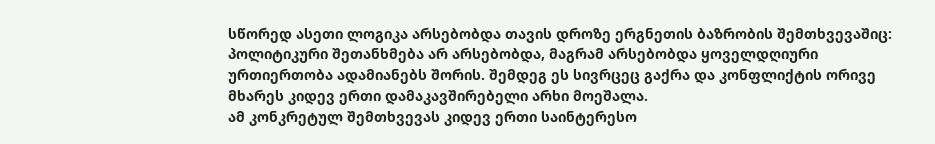სწორედ ასეთი ლოგიკა არსებობდა თავის დროზე ერგნეთის ბაზრობის შემთხვევაშიც: პოლიტიკური შეთანხმება არ არსებობდა, მაგრამ არსებობდა ყოველდღიური ურთიერთობა ადამიანებს შორის. შემდეგ ეს სივრცეც გაქრა და კონფლიქტის ორივე მხარეს კიდევ ერთი დამაკავშირებელი არხი მოეშალა.
ამ კონკრეტულ შემთხვევას კიდევ ერთი საინტერესო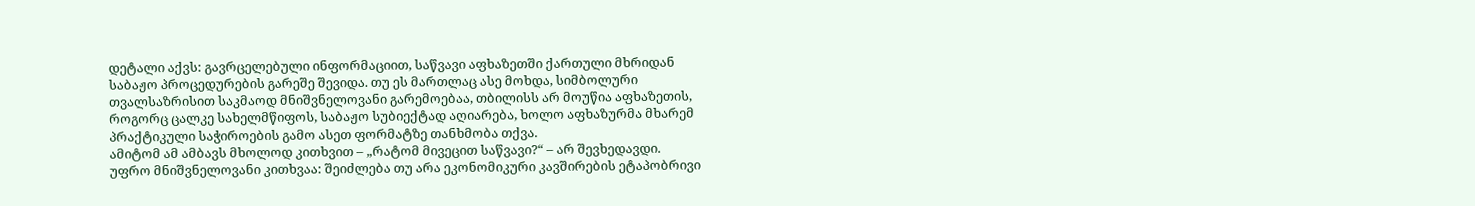დეტალი აქვს: გავრცელებული ინფორმაციით, საწვავი აფხაზეთში ქართული მხრიდან საბაჟო პროცედურების გარეშე შევიდა. თუ ეს მართლაც ასე მოხდა, სიმბოლური თვალსაზრისით საკმაოდ მნიშვნელოვანი გარემოებაა, თბილისს არ მოუწია აფხაზეთის, როგორც ცალკე სახელმწიფოს, საბაჟო სუბიექტად აღიარება, ხოლო აფხაზურმა მხარემ პრაქტიკული საჭიროების გამო ასეთ ფორმატზე თანხმობა თქვა.
ამიტომ ამ ამბავს მხოლოდ კითხვით – „რატომ მივეცით საწვავი?“ – არ შევხედავდი.
უფრო მნიშვნელოვანი კითხვაა: შეიძლება თუ არა ეკონომიკური კავშირების ეტაპობრივი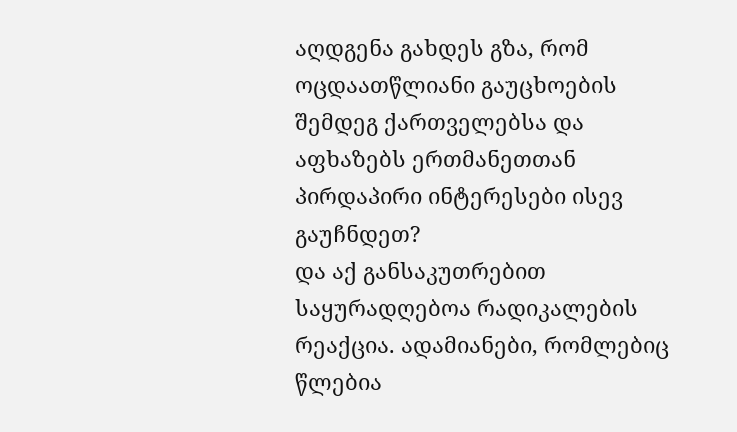აღდგენა გახდეს გზა, რომ ოცდაათწლიანი გაუცხოების შემდეგ ქართველებსა და აფხაზებს ერთმანეთთან პირდაპირი ინტერესები ისევ გაუჩნდეთ?
და აქ განსაკუთრებით საყურადღებოა რადიკალების რეაქცია. ადამიანები, რომლებიც წლებია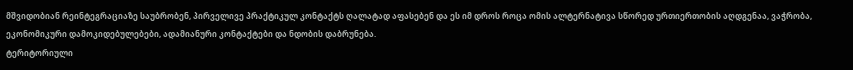მშვიდობიან რეინტეგრაციაზე საუბრობენ, პირველივე პრაქტიკულ კონტაქტს ღალატად აფასებენ და ეს იმ დროს როცა ომის ალტერნატივა სწორედ ურთიერთობის აღდგენაა, ვაჭრობა, ეკონომიკური დამოკიდებულებები, ადამიანური კონტაქტები და ნდობის დაბრუნება.
ტერიტორიული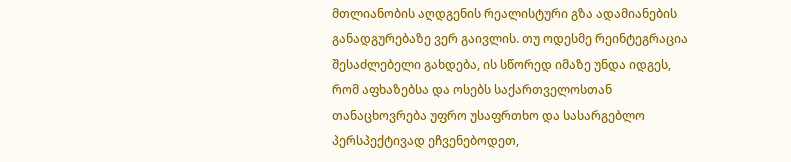მთლიანობის აღდგენის რეალისტური გზა ადამიანების განადგურებაზე ვერ გაივლის. თუ ოდესმე რეინტეგრაცია შესაძლებელი გახდება, ის სწორედ იმაზე უნდა იდგეს, რომ აფხაზებსა და ოსებს საქართველოსთან თანაცხოვრება უფრო უსაფრთხო და სასარგებლო პერსპექტივად ეჩვენებოდეთ,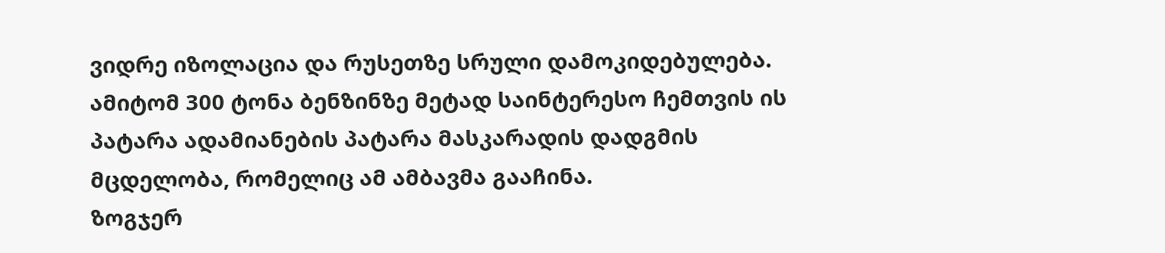ვიდრე იზოლაცია და რუსეთზე სრული დამოკიდებულება.
ამიტომ 300 ტონა ბენზინზე მეტად საინტერესო ჩემთვის ის პატარა ადამიანების პატარა მასკარადის დადგმის მცდელობა, რომელიც ამ ამბავმა გააჩინა.
ზოგჯერ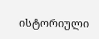ისტორიული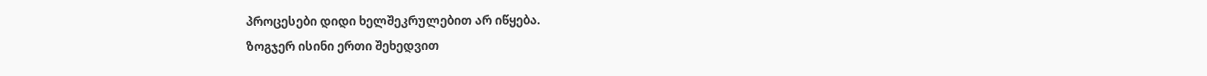პროცესები დიდი ხელშეკრულებით არ იწყება.
ზოგჯერ ისინი ერთი შეხედვით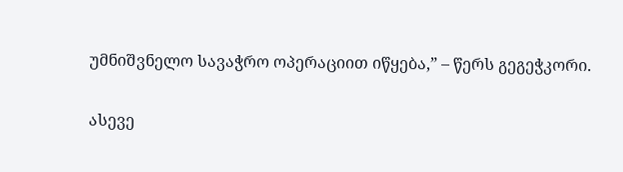უმნიშვნელო სავაჭრო ოპერაციით იწყება,” – წერს გეგეჭკორი.

ასევე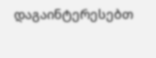დაგაინტერესებთ